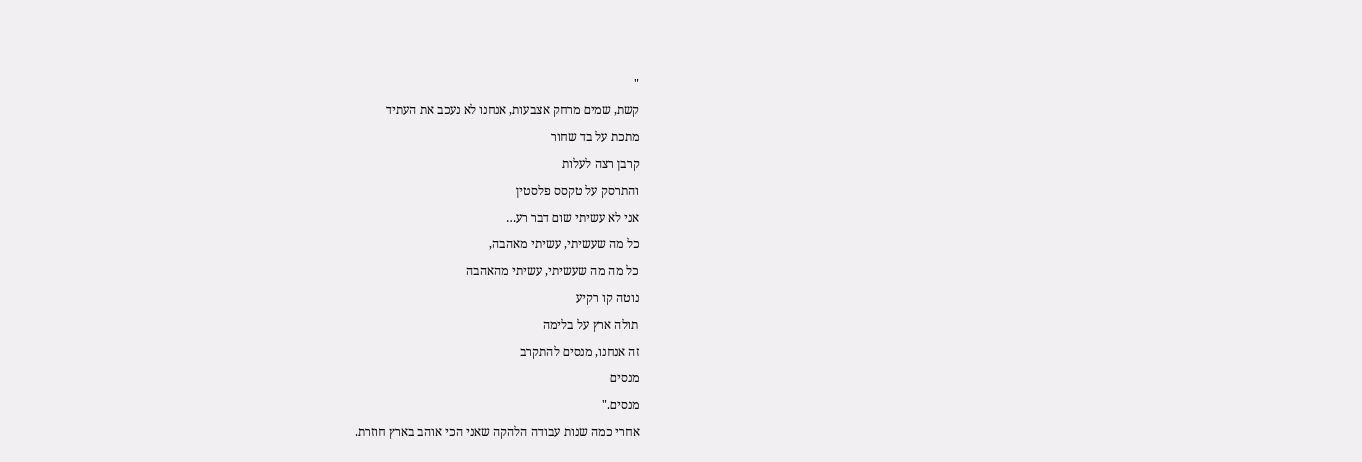"
קשת, שמים מרחק אצבעות, אנחנו לא נעכב את העתיד
מתכת על בד שחור
קרבן רצה לעלות
והתרסק על טקסס פלסטין
אני לא עשיתי שום דבר רע…
כל מה שעשיתי, עשיתי מאהבה,
כל מה מה שעשיתי, עשיתי מהאהבה
נוטה קו רקיע
תולה ארץ על בלימה
זה אנחנו, מנסים להתקרב
מנסים
מנסים."
אחרי כמה שנות עבודה הלהקה שאני הכי אוהב בארץ חוזרת.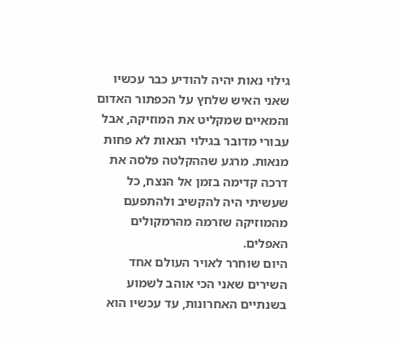גילוי נאות יהיה להודיע כבר עכשיו שאני האיש שלחץ על הכפתור האדום והמאיים שמקליט את המוזיקה, אבל עבורי מדובר בגילוי הנאות לא פחות מנאות. מרגע שההקלטה פלסה את דרכה קדימה בזמן אל הנצח, כל שעשיתי היה להקשיב ולהתפעם מהמוזיקה שזרמה מהרמקולים האפלים.
היום שוחרר לאויר העולם אחד השירים שאני הכי אוהב לשמוע בשנתיים האחרונות, עד עכשיו הוא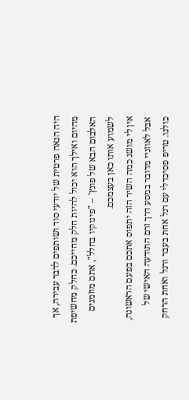היה הנאה פרטית של יודעי סוד ושותפים לדבר עבירה, אך מהיום ואילך הוא יכול להיות חלק מחייכם. כחלק מחשיפת האלבום הבא של פונץ' – "פינוקיו בחלל", אתם מוזמנים לשמוע אותו כאן בעצמכם.
אין לי מושג כמה השיר הזה יתפוס אתכם בפעם הראשונה, אבל לאוזניי מדובר במסע דרך זרם התודעה האישי של כולנו. טריפ פסיכדלי עם רגל אחת בעבר ורגל ואחת הרחק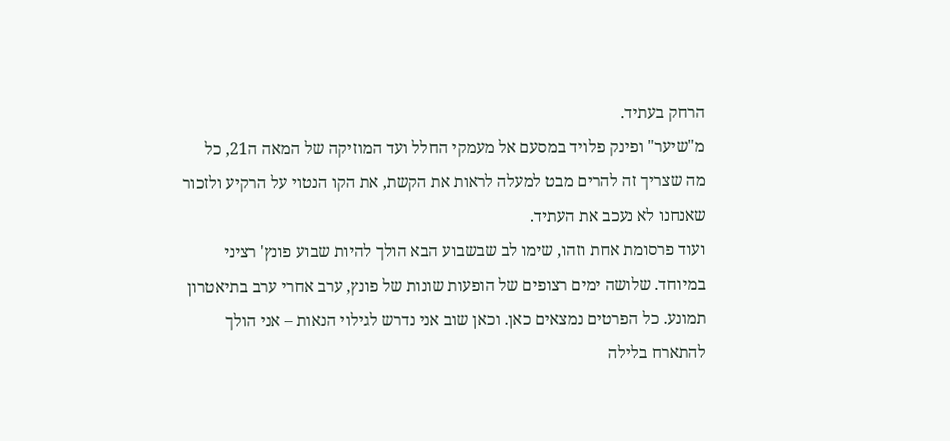הרחק בעתיד.
מ"שיער" ופינק פלויד במסעם אל מעמקי החלל ועד המוזיקה של המאה ה21, כל מה שצריך זה להרים מבט למעלה לראות את הקשת, את הקו הנטוי על הרקיע ולזכור שאנחנו לא נעכב את העתיד.
ועוד פרסומת אחת וזהו, שימו לב שבשבוע הבא הולך להיות שבוע פונץ' רציני במיוחד. שלושה ימים רצופים של הופעות שונות של פונץ, ערב אחרי ערב בתיאטרון תמונע. כל הפרטים נמצאים כאן. וכאן שוב אני נדרש לגילוי הנאות – אני הולך להתארח בלילה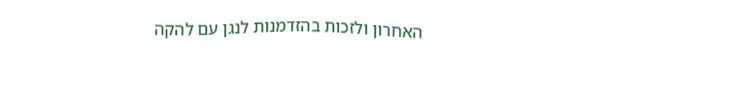האחרון ולזכות בהזדמנות לנגן עם להקה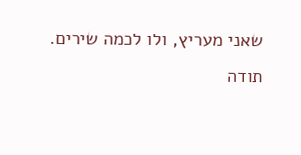שאני מעריץ, ולו לכמה שירים.
תודה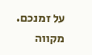על זמנכם. מקווה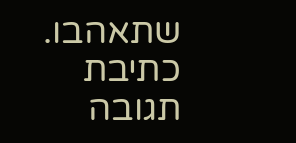שתאהבו.
כתיבת תגובה